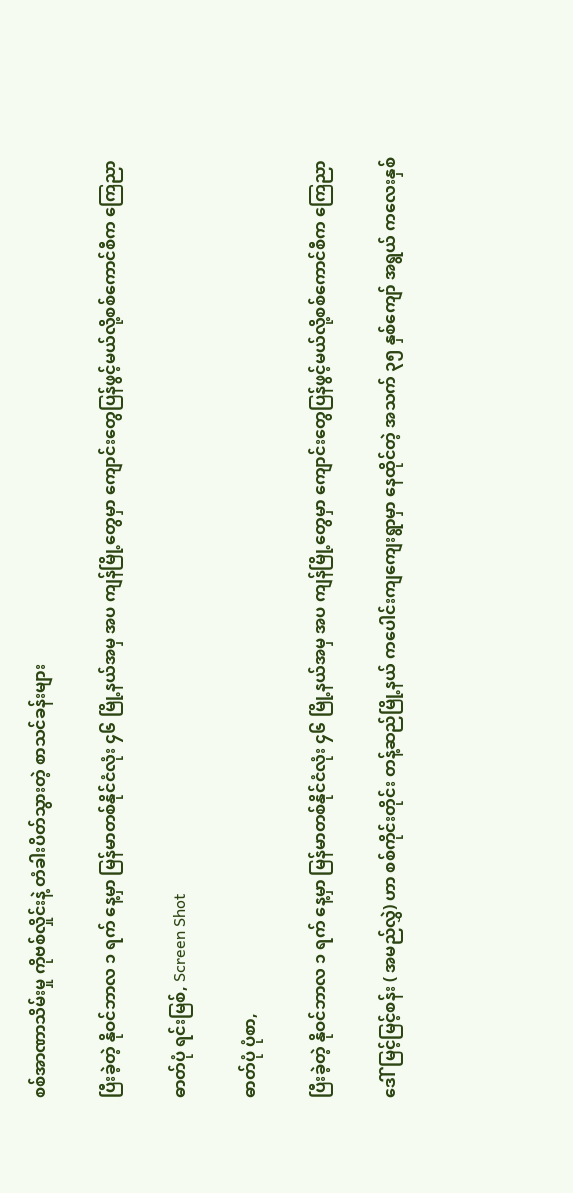စစ်အာဏာသိမ်းမှု ကိုဗစ်လှိုင်းနဲ့ တံခါးပိတ်သွားတဲ့ စာသင်ခန်းများ

ပြီးခဲ့တဲ့ နိုဝင်ဘာလ ၁ ရက် နေ့မှာ မြန်မာတစ်နိုင်ငံလုံး ၄၆ မြို့နယ်အမှ အပ ကျန်မြို့တွေမှာ ကျောင်းတွေပြန်ဖွင့်မယ်လို့စစ်ကောင်စီက ကြေညာ

ဓာတ်ပုံ ရင်းမြစ်, Screen Shot

ဓာတ်ပုံ ပုံစာ,

ပြီးခဲ့တဲ့ နိုဝင်ဘာလ ၁ ရက် နေ့မှာ မြန်မာတစ်နိုင်ငံလုံး ၄၆ မြို့နယ်အမှ အပ ကျန်မြို့တွေမှာ ကျောင်းတွေပြန်ဖွင့်မယ်လို့စစ်ကောင်စီက ကြေညာ

ဒေါ်မြင့်မြင့်စန်း ( အမည်လွှဲ) ဟာ စစ်ကိုင်းတိုင်း တန့်ဆည်မြို့နယ် ကပေါင်းကျကျေးရွာမှာ နေထိုင်တဲ့ အသက် ၃၅ နှစ်ကျော် အရွယ် ကလေးနှစ်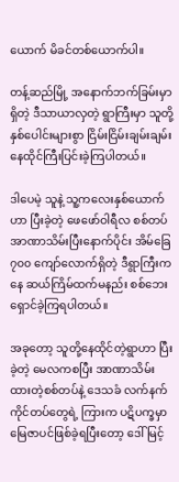ယောက် မိခင်တစ်ယောက်ပါ။

တန့်ဆည်မြို့ အနောက်ဘက်ခြမ်းမှာရှိတဲ့ ဒီသာယာလှတဲ့ ရွာကြီးမှာ သူတို့ နှစ်ပေါင်းများစွာ ငြိမ်းငြိမ်းချမ်းချမ်း နေထိုင်ကြီးပြင်းခဲ့ကြပါတယ်။

ဒါပေမဲ့ သူနဲ့ သူ့ကလေးနှစ်ယောက်ဟာ ပြီးခဲ့တဲ့ ဖေဖော်ဝါရီလ စစ်တပ်အာဏာသိမ်းပြီးနောက်ပိုင်း အိမ်ခြေ ၇၀၀ ကျော်လောက်ရှိတဲ့ ဒီရွာကြီးကနေ ဆယ်ကြိမ်ထက်မနည်း စစ်ဘေးရှောင်ခဲ့ကြရပါတယ်။

အခုတော့ သူတို့နေထိုင်တဲ့ရွာဟာ ပြီးခဲ့တဲ့ မေလကစပြီး အာဏာသိမ်းထားတဲ့စစ်တပ်နဲ့ ဒေသခံ လက်နက်ကိုင်တပ်တွေရဲ့ ကြားက ပဋိပက္ခမှာ မြေဇာပင်ဖြစ်ခဲ့ရပြီးတော့ ဒေါ်မြင့်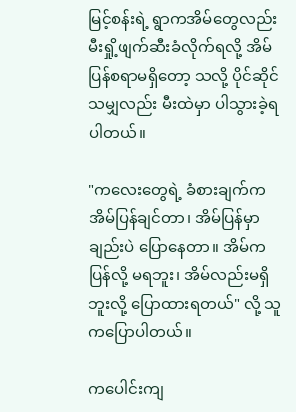မြင့်စန်းရဲ့ ရွာကအိမ်တွေလည်း မီးရှို့ဖျက်ဆီးခံလိုက်ရလို့ အိမ်ပြန်စရာမရှိတော့ သလို့ ပိုင်ဆိုင်သမျှလည်း မီးထဲမှာ ပါသွားခဲ့ရပါတယ်။

"ကလေးတွေရဲ့ ခံစားချက်က အိမ်ပြန်ချင်တာ၊ အိမ်ပြန်မှာချည်းပဲ ပြောနေတာ။ အိမ်က ပြန်လို့ မရဘူး၊ အိမ်လည်းမရှိဘူးလို့ ပြောထားရတယ်" လို့ သူကပြောပါတယ်။

ကပေါင်းကျ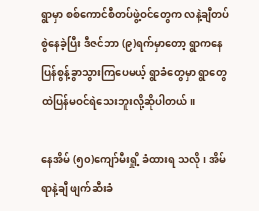ရွာမှာ စစ်ကောင်စီတပ်ဖွဲ့ဝင်တွေက လနဲ့ချီတပ်စွဲနေခဲ့ပြီး ဒီဇင်ဘာ (၉)ရက်မှာတော့ ရွာကနေ ပြန်စွန့်ခွာသွားကြပေမယ့် ရွာခံတွေမှာ ရွာတွေထဲပြန်မဝင်ရဲသေးဘူးလို့ဆိုပါတယ်။

နေအိမ် (၅၀)ကျော်မီးရှို့ ခံထားရ သလို၊ အိမ်ရာနဲ့ချီ ဖျက်ဆီးခံ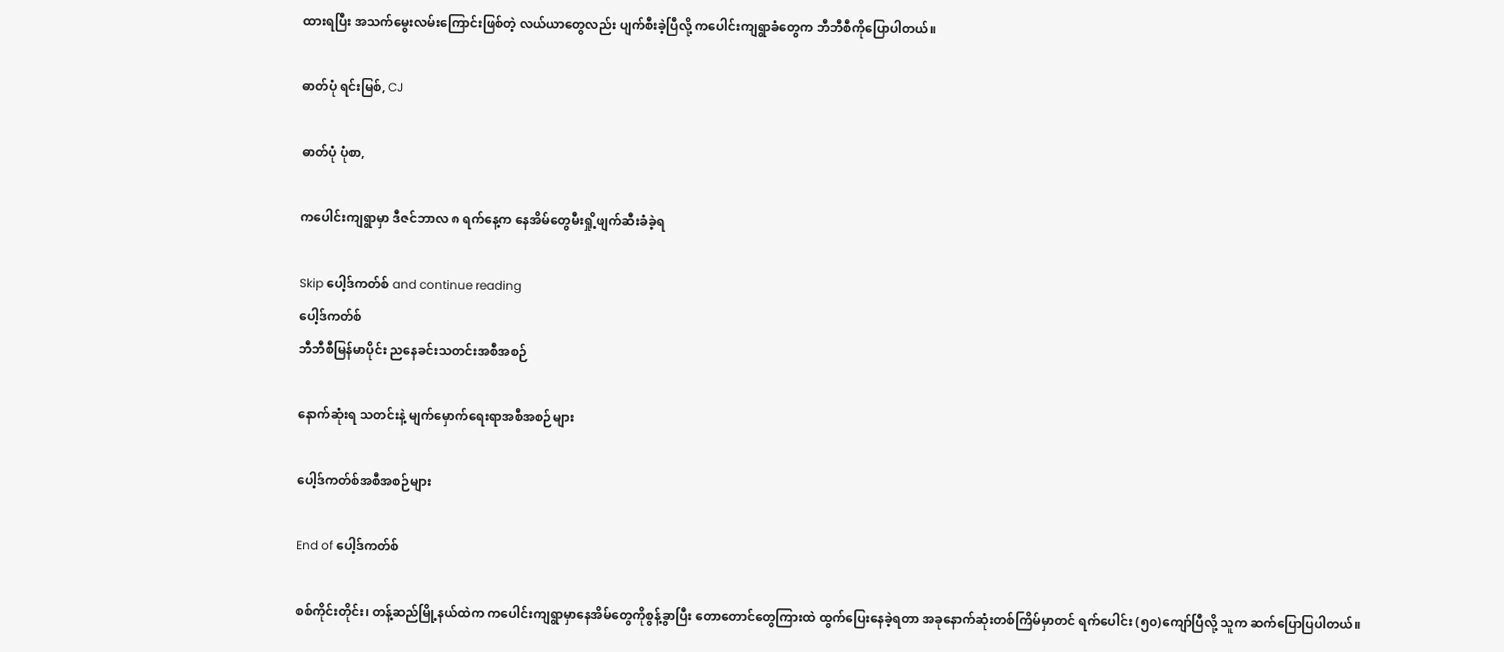ထားရပြီး အသက်မွေးလမ်းကြောင်းဖြစ်တဲ့ လယ်ယာတွေလည်း ပျက်စီးခဲ့ပြီလို့ ကပေါင်းကျရွာခံတွေက ဘီဘီစီကိုပြောပါတယ်။

ဓာတ်ပုံ ရင်းမြစ်, CJ

ဓာတ်ပုံ ပုံစာ,

ကပေါင်းကျရွာမှာ ဒီဇင်ဘာလ ၈ ရက်နေ့က နေအိမ်တွေမီးရှို့ဖျက်ဆီးခံခဲ့ရ

Skip ပေါ့ဒ်ကတ်စ် and continue reading
ပေါ့ဒ်ကတ်စ်
ဘီဘီစီမြန်မာပိုင်း ညနေခင်းသတင်းအစီအစဉ်

နောက်ဆုံးရ သတင်းနဲ့ မျက်မှောက်ရေးရာအစီအစဉ်များ

ပေါ့ဒ်ကတ်စ်အစီအစဉ်များ

End of ပေါ့ဒ်ကတ်စ်

စစ်ကိုင်းတိုင်း၊ တန့်ဆည်မြို့နယ်ထဲက ကပေါင်းကျရွာမှာနေအိမ်တွေကိုစွန့်ခွာပြီး တောတောင်တွေကြားထဲ ထွက်ပြေးနေခဲ့ရတာ အခုနောက်ဆုံးတစ်ကြိမ်မှာတင် ရက်ပေါင်း (၅၀)ကျော်ပြီလို့ သူက ဆက်ပြောပြပါတယ်။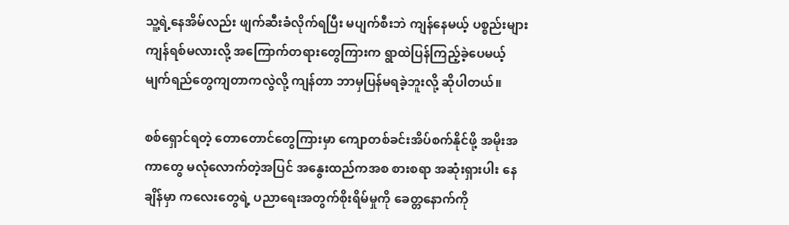သူ့ရဲ့နေအိမ်လည်း ဖျက်ဆီးခံလိုက်ရပြီး မပျက်စီးဘဲ ကျန်နေမယ့် ပစ္စည်းများကျန်ရစ်မလားလို့ အကြောက်တရားတွေကြားက ရွာထဲပြန်ကြည့်ခဲ့ပေမယ့် မျက်ရည်တွေကျတာကလွဲလို့ ကျန်တာ ဘာမှပြန်မရခဲ့ဘူးလို့ ဆိုပါတယ်။

စစ်ရှောင်ရတဲ့ တောတောင်တွေကြားမှာ ကျောတစ်ခင်းအိပ်စက်နိုင်ဖို့ အမိုးအကာတွေ မလုံလောက်တဲ့အပြင် အနွေးထည်ကအစ စားစရာ အဆုံးရှားပါး နေချိန်မှာ ကလေးတွေရဲ့ ပညာရေးအတွက်စိုးရိမ်မှုကို ခေတ္တနောက်ကို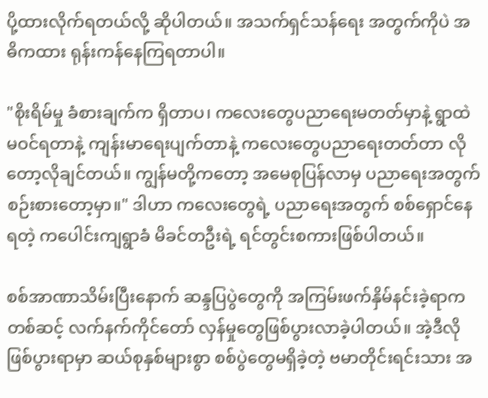ပို့ထားလိုက်ရတယ်လို့ ဆိုပါတယ်။ အသက်ရှင်သန်ရေး အတွက်ကိုပဲ အဓိကထား ရုန်းကန်နေကြရတာပါ။

"စိုးရိမ်မှု ခံစားချက်က ရှိတာပ၊ ကလေးတွေပညာရေးမတတ်မှာနဲ့ ရွာထဲမဝင်ရတာနဲ့ ကျန်းမာရေးပျက်တာနဲ့ ကလေးတွေပညာရေးတတ်တာ လိုတော့လိုချင်တယ်။ ကျွန်မတို့ကတော့ အမေစုပြန်လာမှ ပညာရေးအတွက် စဉ်းစားတော့မှာ။" ဒါဟာ ကလေးတွေရဲ့ ပညာရေးအတွက် စစ်ရှောင်နေရတဲ့ ကပေါင်းကျရွာခံ မိခင်တဦးရဲ့ ရင်တွင်းစကားဖြစ်ပါတယ်။

စစ်အာဏာသိမ်းပြီးနောက် ဆန္ဒပြပွဲတွေကို အကြမ်းဖက်နှိမ်နင်းခဲ့ရာကတစ်ဆင့် လက်နက်ကိုင်တော် လှန်မှုတွေဖြစ်ပွားလာခဲ့ပါတယ်။ အဲ့ဒီလိုဖြစ်ပွားရာမှာ ဆယ်စုနှစ်များစွာ စစ်ပွဲတွေမရှိခဲ့တဲ့ ဗမာတိုင်းရင်းသား အ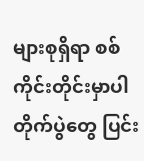များစုရှိရာ စစ်ကိုင်းတိုင်းမှာပါ တိုက်ပွဲတွေ ပြင်း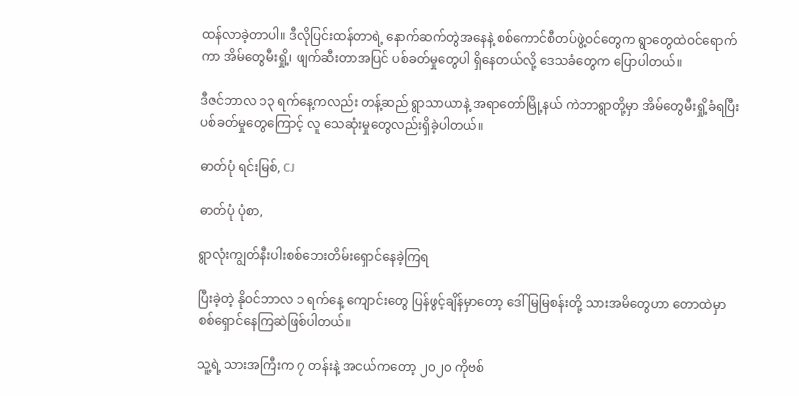ထန်လာခဲ့တာပါ။ ဒီလိုပြင်းထန်တာရဲ့ နောက်ဆက်တွဲအနေနဲ့ စစ်ကောင်စီတပ်ဖွဲ့ဝင်တွေက ရွာတွေထဲဝင်ရောက်ကာ အိမ်တွေမီးရှို့၊ ဖျက်ဆီးတာအပြင် ပစ်ခတ်မှုတွေပါ ရှိနေတယ်လို့ ဒေသခံတွေက ပြောပါတယ်။

ဒီဇင်ဘာလ ၁၃ ရက်နေ့ကလည်း တန့်ဆည် ရွာသာယာနဲ့ အရာတော်မြို့နယ် ကဲဘာရွာတို့မှာ အိမ်တွေမီးရှို့ခံရပြီး ပစ်ခတ်မှုတွေကြောင့် လူ သေဆုံးမှုတွေလည်းရှိခဲ့ပါတယ်။

ဓာတ်ပုံ ရင်းမြစ်, CJ

ဓာတ်ပုံ ပုံစာ,

ရွာလုံးကျွတ်နီးပါးစစ်ဘေးတိမ်းရှောင်နေခဲ့ကြရ

ပြီးခဲ့တဲ့ နိုဝင်ဘာလ ၁ ရက်နေ့ ကျောင်းတွေ ပြန်ဖွင့်ချိန်မှာတော့ ‌ဒေါ်မြမြစန်းတို့ သားအမိတွေဟာ တောထဲမှာ စစ်‌ရှောင်နေကြဆဲဖြစ်ပါတယ်။

သူ့ရဲ့ သားအကြီးက ၇ တန်းနဲ့ အငယ်ကတော့ ၂၀၂၀ ကိုဗစ်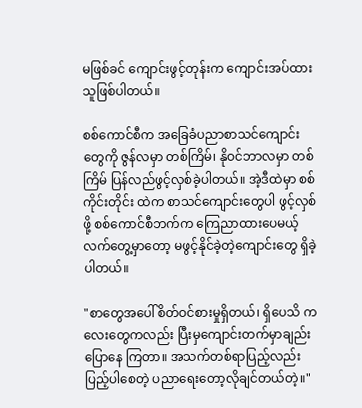မဖြစ်ခင် ကျောင်းဖွင့်တုန်းက ကျောင်းအပ်ထားသူဖြစ်ပါတယ်။

စစ်ကောင်စီက အခြေခံပညာစာသင်ကျောင်းတွေကို ဇွန်လမှာ တစ်ကြိမ်၊ နိုဝင်ဘာလမှာ တစ်ကြိမ် ပြန်လည်ဖွင့်လှစ်ခဲ့ပါတယ်။ အဲ့ဒီထဲမှာ စစ်ကိုင်းတိုင်း ထဲက စာသင်ကျောင်းတွေပါ ဖွင့်လှစ်ဖို့ စစ်ကောင်စီဘက်က ကြေညာထားပေမယ့် လက်တွေ့မှာတော့ မဖွင့်နိုင်ခဲ့တဲ့ကျောင်းတွေ ရှိခဲ့ပါတယ်။

"စာတွေအပေါ်စိတ်ဝင်စားမှုရှိတယ်၊ ရှိပေသိ ကလေးတွေကလည်း ပြီးမှကျောင်းတက်မှာချည်းပြောနေ ကြတာ။ အသက်တစ်ရာပြည့်လည်း ပြည့်ပါစေတဲ့ ပညာရေးတော့လိုချင်တယ်တဲ့။"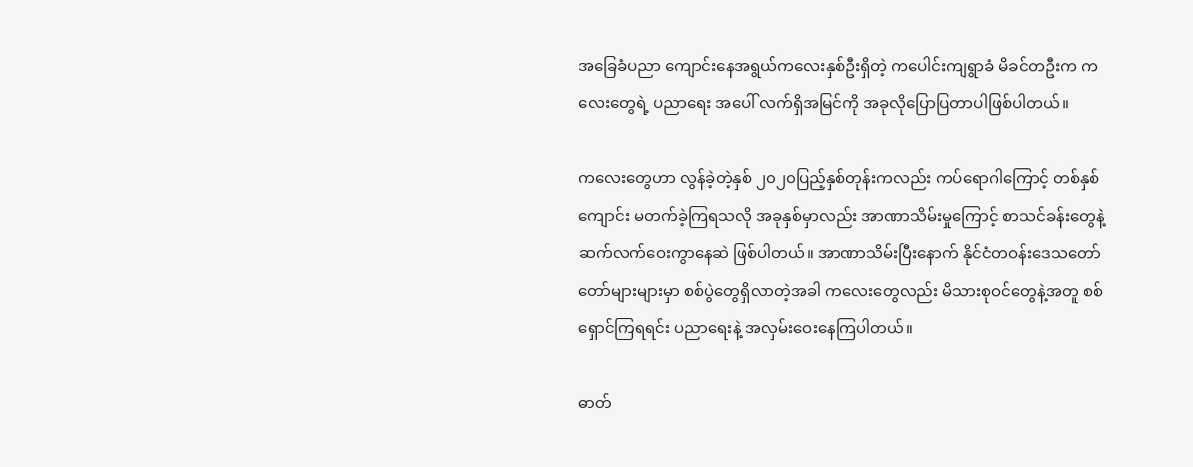အခြေခံပညာ ကျောင်းနေအရွယ်ကလေးနှစ်ဦးရှိတဲ့ ကပေါင်းကျရွာခံ မိခင်တဦးက ကလေးတွေရဲ့ ပညာရေး အပေါ် လက်ရှိအမြင်ကို အခုလိုပြောပြတာပါဖြစ်ပါတယ်။

ကလေးတွေဟာ လွန်ခဲ့တဲ့နှစ် ၂၀၂၀ပြည့်နှစ်တုန်းကလည်း ကပ်ရောဂါကြောင့် တစ်နှစ်ကျောင်း မတက်ခဲ့ကြရသလို အခုနှစ်မှာလည်း အာဏာသိမ်းမှုကြောင့် စာသင်ခန်းတွေနဲ့ ဆက်လက်ဝေးကွာနေဆဲ ဖြစ်ပါတယ်။ အာဏာသိမ်းပြီးနောက် နိုင်ငံတဝန်းဒေသတော်တော်များများမှာ စစ်ပွဲတွေရှိလာတဲ့အခါ ကလေးတွေလည်း မိသားစုဝင်တွေနဲ့အတူ စစ်ရှောင်ကြရရင်း ပညာရေးနဲ့ အလှမ်းဝေးနေကြပါတယ်။

ဓာတ်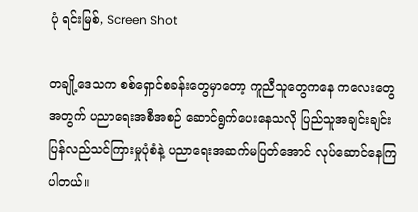ပုံ ရင်းမြစ်, Screen Shot

တချို့ဒေသက စစ်ရှောင်စခန်းတွေမှာတော့ ကူညီသူတွေကနေ ကလေးတွေအတွက် ပညာရေးအစီအစဉ် ဆောင်ရွက်ပေးနေသလို ပြည်သူအချင်းချင်း ပြန်လည်သင်ကြားမှုပုံစံနဲ့ ပညာရေးအဆက်မပြတ်အောင် လုပ်ဆောင်နေကြပါတယ်။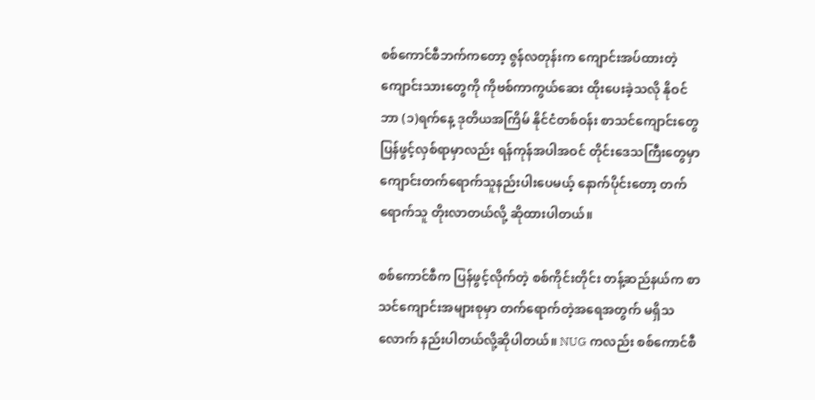စစ်ကောင်စီဘက်ကတော့ ဇွန်လတုန်းက ကျောင်းအပ်ထားတဲ့ ကျောင်းသားတွေကို ကိုဗစ်ကာကွယ်ဆေး ထိုးပေးခဲ့သလို နိုဝင်ဘာ (၁)ရက်နေ့ ဒုတိယအကြိမ် နိုင်ငံတစ်ဝန်း စာသင်ကျောင်းတွေပြန်ဖွင့်လှစ်ရာမှာလည်း ရန်ကုန်အပါအဝင် တိုင်းဒေသကြီးတွေမှာ ကျောင်းတက်ရောက်သူနည်းပါးပေမယ့် နောက်ပိုင်းတော့ တက်ရောက်သူ တိုးလာတယ်လို့ ဆိုထားပါတယ်။

စစ်ကောင်စီက ပြန်ဖွင့်လိုက်တဲ့ စစ်ကိုင်းတိုင်း တန့်ဆည်နယ်က စာသင်ကျောင်းအများစုမှာ တက်ရောက်တဲ့အရေအတွက် မရှိသလောက် နည်းပါတယ်လို့ဆိုပါတယ်။ NUG ကလည်း စစ်ကောင်စီ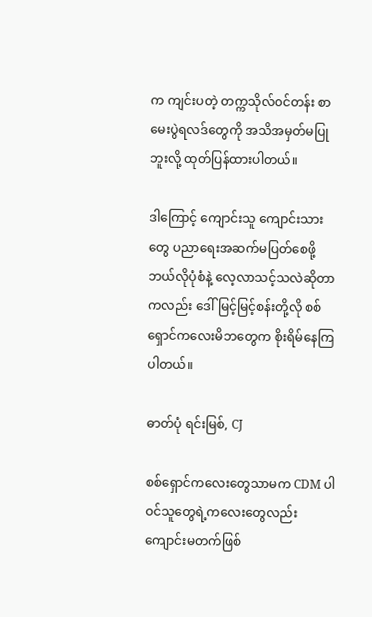က ကျင်းပတဲ့ တက္ကသိုလ်၀င်တန်း စာမေးပွဲရလဒ်တွေကို အသိအမှတ်မပြုဘူးလို့ ထုတ်ပြန်ထားပါတယ်။

ဒါကြောင့် ကျောင်းသူ ကျောင်းသားတွေ ပညာရေးအဆက်မပြတ်စေဖို့ ဘယ်လိုပုံစံနဲ့ လေ့လာသင့်သလဲဆိုတာကလည်း ဒေါ်မြင့်မြင့်စန်းတို့လို စစ်ရှောင်ကလေးမိဘတွေက စိုးရိမ်နေကြပါတယ်။

ဓာတ်ပုံ ရင်းမြစ်, CJ

စစ်ရှောင်ကလေးတွေသာမက CDM ပါဝင်သူတွေရဲ့ကလေးတွေလည်း ကျောင်းမတက်ဖြစ်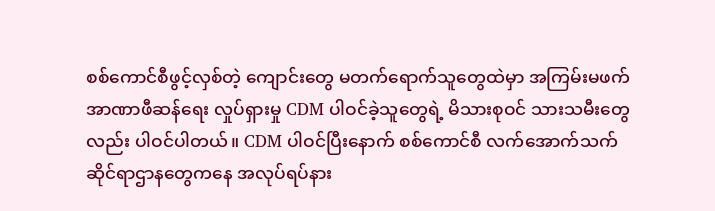စစ်ကောင်စီဖွင့်လှစ်တဲ့ ကျောင်းတွေ မတက်ရောက်သူတွေထဲမှာ အကြမ်းမဖက် အာဏာဖီဆန်ရေး လှုပ်ရှားမှု CDM ပါဝင်ခဲ့သူတွေရဲ့ မိသားစုဝင် သားသမီးတွေလည်း ပါဝင်ပါတယ်။ CDM ပါဝင်ပြီးနောက် စစ်ကောင်စီ လက်အောက်သက်ဆိုင်ရာဌာနတွေကနေ အလုပ်ရပ်နား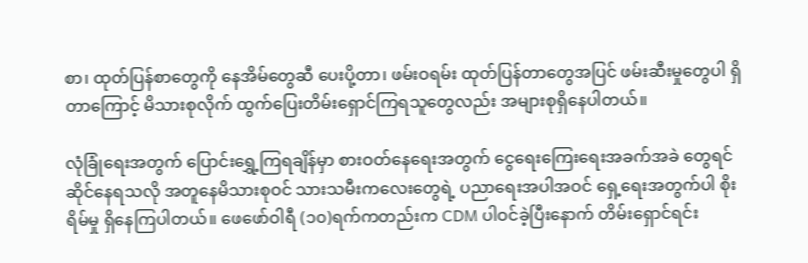စာ၊ ထုတ်ပြန်စာတွေကို နေအိမ်တွေဆီ ပေးပို့တာ၊ ဖမ်းဝရမ်း ထုတ်ပြန်တာတွေအပြင် ဖမ်းဆီးမှုတွေပါ ရှိတာကြောင့် မိသားစုလိုက် ထွက်ပြေးတိမ်းရှောင်ကြရသူတွေလည်း အများစုရှိနေပါတယ်။

လုံခြုံရေးအတွက် ပြောင်းရွှေ့ကြရချိန်မှာ စားဝတ်နေရေးအတွက် ငွေရေးကြေးရေးအခက်အခဲ တွေရင်ဆိုင်နေရသလို အတူနေမိသားစုဝင် သားသမီးကလေးတွေရဲ့ ပညာရေးအပါအဝင် ရှေ့ရေးအတွက်ပါ စိုးရိမ်မှု ရှိနေကြပါတယ်။ ဖေဖော်ဝါရီ (၁၀)ရက်ကတည်းက CDM ပါဝင်ခဲ့ပြီးနောက် တိမ်းရှောင်ရင်း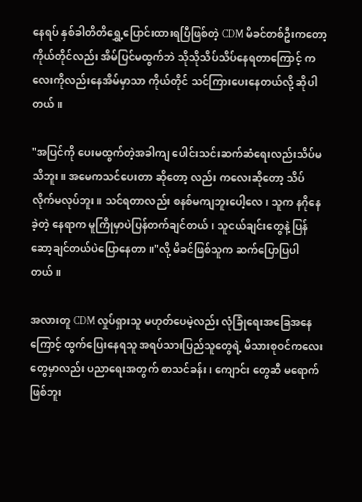နေရပ် နှစ်ခါတိတိရွှေ့ပြောင်းထားရပြီဖြစ်တဲ့ CDM မိခင်တစ်ဦးကတော့ ကိုယ်တိုင်လည်း အိမ်ပြင်မထွက်ဘဲ သိုသိုသိပ်သိပ်နေရတာကြောင့် ကလေးကိုလည်းနေအိမ်မှာသာ ကိုယ်တိုင် သင်ကြားပေးနေတယ်လို့ ဆိုပါတယ်။

"အပြင်ကို ပေးမထွက်တဲ့အခါကျ ပေါင်းသင်းဆက်ဆံရေးလည်းသိပ်မသိဘူး။ အမေကသင်ပေးတာ ဆိုတော့ လည်း ကလေးဆိုတော့ သိပ်လိုက်မလုပ်ဘူး။ သင်ရတာလည်း စနစ်မကျဘူးပေါ့လေ၊ သူက နဂိုနေခဲ့တဲ့ နေရာက မူကြိုမှာပဲပြန်တက်ချင်တယ်၊ သူငယ်ချင်းတွေနဲ့ ပြန်ဆော့ချင်တယ်ပဲပြောနေတာ။"လို့ မိခင်ဖြစ်သူက ဆက်ပြောပြပါတယ်။

အလားတူ CDM လှုပ်ရှားသူ မဟုတ်ပေမဲ့လည်း လုံခြုံရေးအခြေအနေကြောင့် ထွက်ပြေးနေရသူ အရပ်သားပြည်သူတွေရဲ့ မိသားစုဝင်ကလေးတွေမှာလည်း ပညာရေးအတွက် စာသင်ခန်း၊ ကျောင်း တွေဆီ မရောက်ဖြစ်ဘူး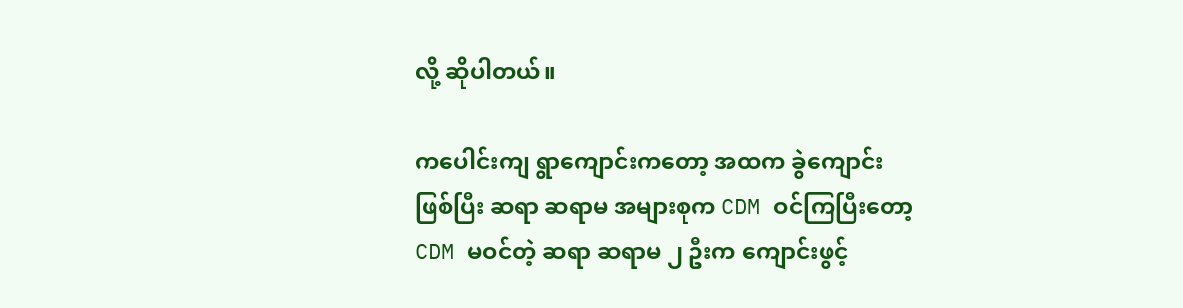လို့ ဆိုပါတယ်။

ကပေါင်းကျ ရွာကျောင်းကတော့ အထက ခွဲကျောင်းဖြစ်ပြီး ဆရာ ဆရာမ အများစုက CDM ဝင်ကြပြီးတော့ CDM မဝင်တဲ့ ဆရာ ဆရာမ ၂ ဦးက ကျောင်းဖွင့်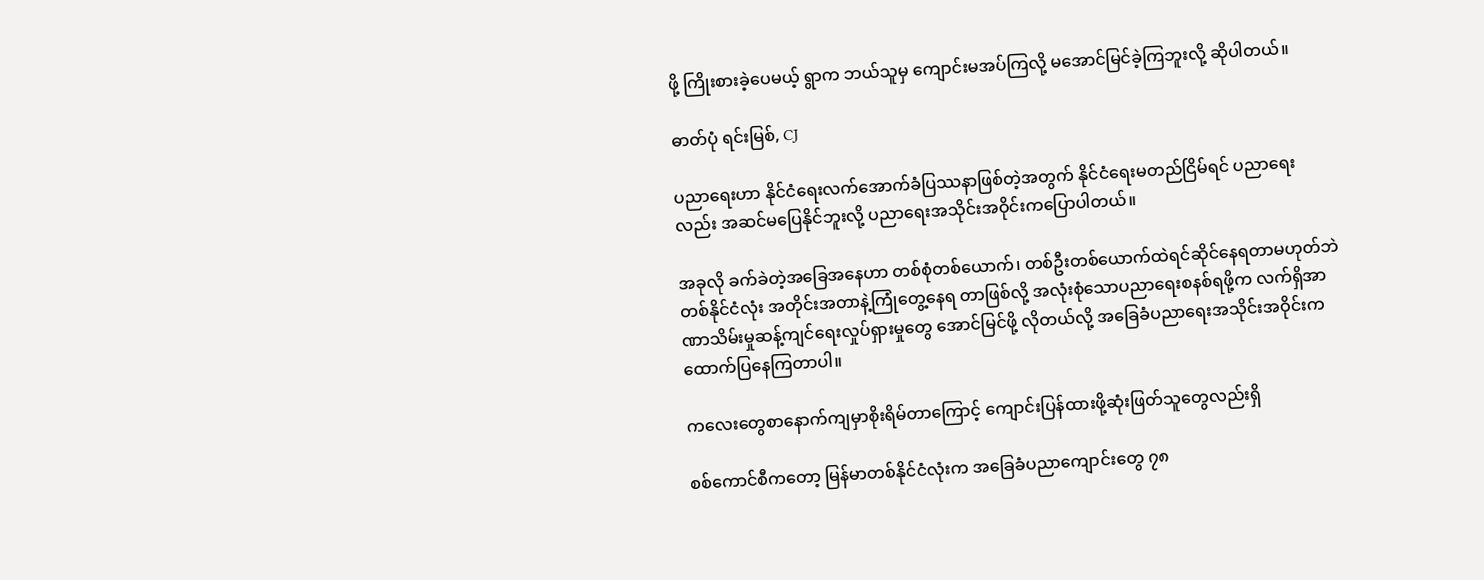ဖို့ ကြိုးစားခဲ့ပေမယ့် ရွာက ဘယ်သူမှ ကျောင်းမအပ်ကြလို့ မအောင်မြင်ခဲ့ကြဘူးလို့ ဆိုပါတယ်။

ဓာတ်ပုံ ရင်းမြစ်, CJ

ပညာရေးဟာ နိုင်ငံရေးလက်အောက်ခံပြဿနာဖြစ်တဲ့အတွက် နိုင်ငံရေးမတည်ငြိမ်ရင် ပညာရေးလည်း အဆင်မပြေနိုင်ဘူးလို့ ပညာရေးအသိုင်းအဝိုင်းကပြောပါတယ်။

အခုလို ခက်ခဲတဲ့အခြေအနေဟာ တစ်စုံတစ်ယောက်၊ တစ်ဦးတစ်ယောက်ထဲရင်ဆိုင်နေရတာမဟုတ်ဘဲ တစ်နိုင်ငံလုံး အတိုင်းအတာနဲ့ကြုံတွေ့နေရ တာဖြစ်လို့ အလုံးစုံသောပညာရေးစနစ်ရဖို့က လက်ရှိအာဏာသိမ်းမှုဆန့်ကျင်‌ရေးလှုပ်ရှားမှုတွေ အောင်မြင်ဖို့ လိုတယ်လို့ အခြေခံပညာရေးအသိုင်းအဝိုင်းက ထောက်ပြနေကြတာပါ။

ကလေးတွေစာနောက်ကျမှာစိုးရိမ်တာကြောင့် ကျောင်းပြန်ထားဖို့ဆုံးဖြတ်သူတွေလည်းရှိ

စစ်ကောင်စီကတော့ မြန်မာတစ်နိုင်ငံလုံးက အခြေခံပညာကျောင်းတွေ ၇၈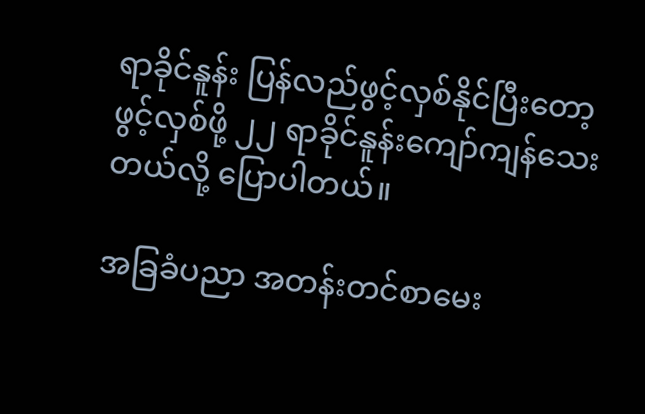ရာခိုင်နူန်း ပြန်လည်ဖွင့်လှစ်နိုင်ပြီးတော့ ဖွင့်လှစ်ဖို့ ၂၂ ရာခိုင်နူန်းကျော်ကျန်သေးတယ်လို့ ပြောပါတယ်။

အခြခံပညာ အတန်းတင်စာမေး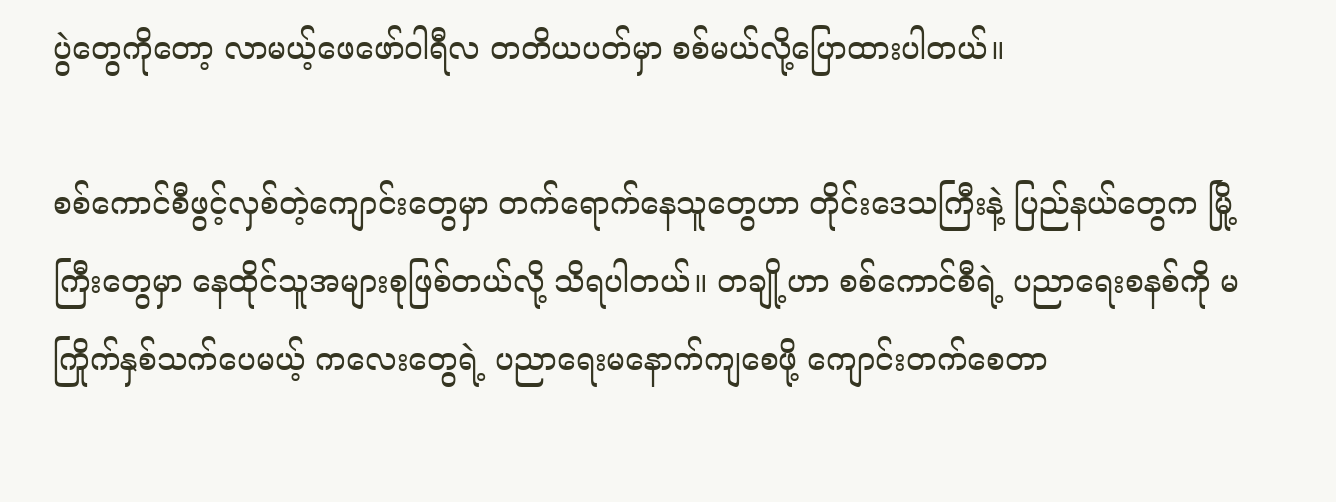ပွဲတွေကိုတော့ လာမယ့်ဖေဖော်ဝါရီလ တတိယပတ်မှာ စစ်မယ်လို့ပြောထားပါတယ်။

စစ်ကောင်စီဖွင့်လှစ်တဲ့ကျောင်းတွေမှာ တက်ရောက်နေသူတွေဟာ တိုင်းဒေသကြီးနဲ့ ပြည်နယ်တွေက မြို့ကြီးတွေမှာ နေထိုင်သူအများစုဖြစ်တယ်လို့ သိရပါတယ်။ တချို့ဟာ စစ်ကောင်စီရဲ့ ပညာရေးစနစ်ကို မကြိုက်နှစ်သက်ပေမယ့် ကလေးတွေရဲ့ ပညာရေးမနောက်ကျစေဖို့ ကျောင်းတက်စေတာ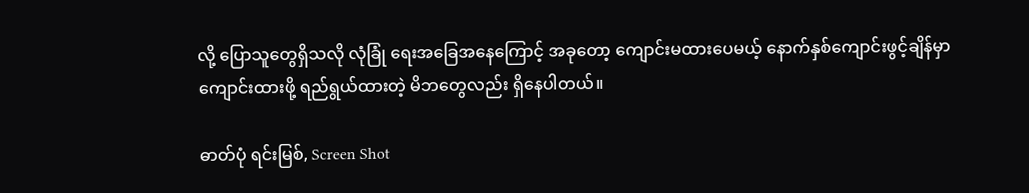လို့ ပြောသူတွေရှိသလို လုံခြုံ ရေးအခြေအနေကြောင့် အခုတော့ ကျောင်းမထားပေမယ့် နောက်နှစ်ကျောင်းဖွင့်ချိန်မှာ ကျောင်းထားဖို့ ရည်ရွယ်ထားတဲ့ မိဘတွေလည်း ရှိနေပါတယ်။

ဓာတ်ပုံ ရင်းမြစ်, Screen Shot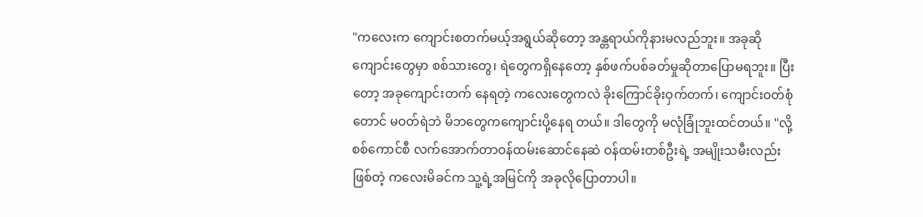"ကလေးက ကျောင်းစတက်မယ့်အရွယ်ဆိုတော့ အန္တရာယ်ကိုနားမလည်ဘူး။ အခုဆိုကျောင်းတွေမှာ စစ်သားတွေ၊ ရဲတွေကရှိနေတော့ နှစ်ဖက်ပစ်ခတ်မှုဆိုတာပြောမရဘူး။ ပြီးတော့ အခုကျောင်းတက် နေရတဲ့ ကလေးတွေကလဲ ခိုးကြောင်ခိုးဝှက်တက်၊ ကျောင်းဝတ်စုံတောင် မဝတ်ရဲဘဲ မိဘတွေကကျောင်းပို့နေရ တယ်။ ဒါတွေကို မလုံခြုံဘူးထင်တယ်။ "လို့ စစ်ကောင်စီ လက်အောက်တာဝန်ထမ်းဆောင်နေဆဲ ဝန်ထမ်းတစ်ဦးရဲ့ အမျိုးသမီးလည်းဖြစ်တဲ့ ကလေးမိခင်က သူ့ရဲ့အမြင်ကို အခုလိုပြောတာပါ။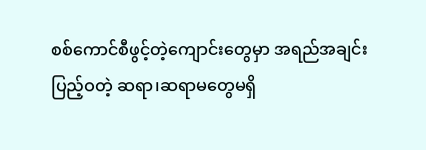စစ်ကောင်စီဖွင့်တဲ့‌ကျောင်းတွေမှာ အရည်အချင်းပြည့်ဝတဲ့ ဆရာ၊ဆရာမတွေမရှိ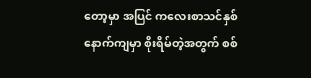တော့မှာ အပြင် ကလေးစာသင်နှစ်နောက်ကျမှာ စိုးရိမ်တဲ့အတွက် စစ်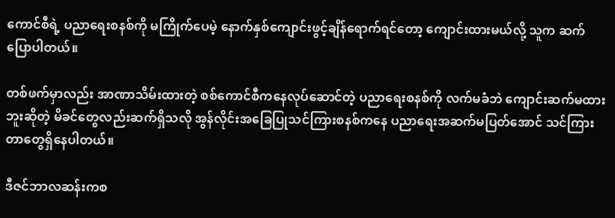ကောင်စီရဲ့ ပညာရေးစနစ်ကို မကြိုက်ပေမဲ့ နောက်နှစ်‌ကျောင်းဖွင့်ချိန်ရောက်ရင်တော့ ကျောင်းထားမယ်လို့ သူက ဆက်ပြောပါတယ်။

တစ်ဖက်မှာလည်း အာဏာသိမ်းထားတဲ့ စစ်ကောင်စီကနေလုပ်ဆောင်တဲ့ ပညာရေးစနစ်ကို လက်မခံဘဲ ‌ကျောင်းဆက်မထားဘူးဆိုတဲ့ မိခင်တွေလည်းဆက်ရှိသလို အွန်လိုင်းအခြေပြုသင်ကြားစနစ်ကနေ ပညာရေးအဆက်မပြတ်အောင် သင်ကြားတာတွေရှိနေပါတယ်။

ဒီဇင်ဘာလဆန်းကစ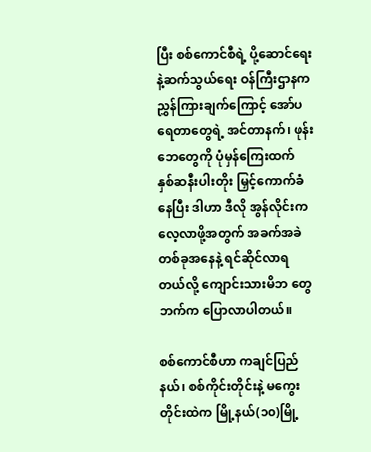ပြီး စစ်ကောင်စီရဲ့ ပို့ဆောင်ရေးနဲ့ဆက်သွယ်ရေး ဝန်ကြီးဌာနက ညွှန်ကြားချက်ကြောင့် အော်ပရေတာတွေရဲ့ အင်တာနက်၊ ဖုန်းဘေတွေကို ပုံမှန်ကြေးထက် နှစ်ဆနီးပါးတိုး မြှင့်ကောက်ခံနေပြီး ဒါဟာ ဒီလို အွန်လိုင်းကလေ့လာဖို့အတွက် အခက်အခဲတစ်ခုအနေနဲ့ ရင်ဆိုင်လာရတယ်လို့ ကျောင်းသားမိဘ တွေဘက်က ပြောလာပါတယ်။

စစ်ကောင်စီဟာ ကချင်ပြည်နယ်၊ စစ်ကိုင်းတိုင်းနဲ့ မကွေးတိုင်းထဲက မြို့နယ်(၁၀)မြို့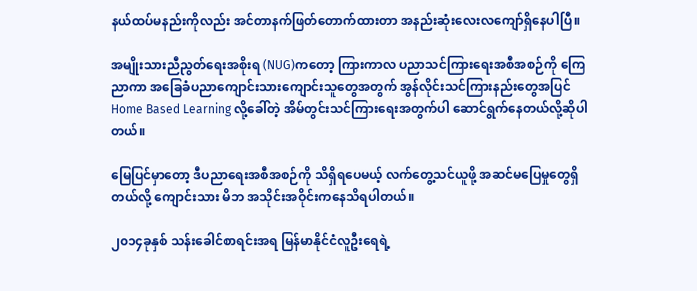နယ်ထပ်မနည်းကိုလည်း အင်တာနက်ဖြတ်‌တောက်ထားတာ အနည်းဆုံးလေးလကျော်ရှိနေပါပြီ။

အမျိုးသားညီညွတ်ရေးအစိုးရ (NUG)ကတော့ ကြားကာလ ပညာသင်ကြားရေးအစီအစဉ်ကို ကြေညာကာ အခြေခံပညာကျောင်းသားကျောင်းသူတွေအတွက် အွန်လိုင်းသင်ကြားနည်းတွေအပြင် Home Based Learning လို့ခေါ်တဲ့ အိမ်တွင်းသင်ကြားရေးအတွက်ပါ ဆောင်ရွက်နေတယ်လို့ဆိုပါတယ်။

မြေပြင်မှာတော့ ဒီပညာရေးအစီအစဉ်ကို သိရှိရပေမယ့် လက်တွေ့သင်ယူဖို့ အဆင်မပြေမှုတွေရှိတယ်လို့ ကျောင်းသား မိဘ အသိုင်းအဝိုင်းကနေသိရပါတယ်။

၂၀၁၄ခုနှစ် သန်းခေါင်စာရင်းအရ မြန်မာနိုင်ငံလူဦးရေရဲ့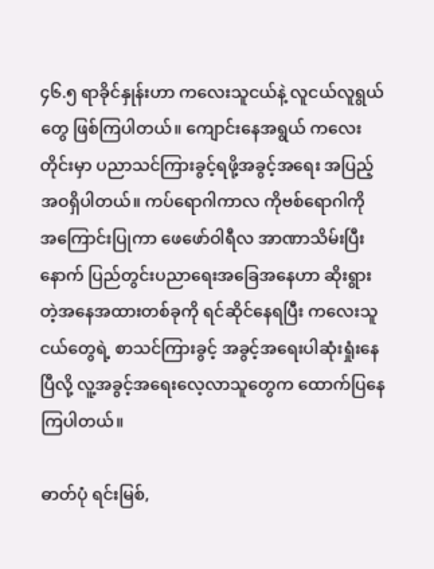၄၆.၅ ရာခိုင်နှုန်းဟာ ကလေးသူငယ်နဲ့ လူငယ်လူရွယ်တွေ ဖြစ်ကြပါတယ်။ ‌ကျောင်းနေအရွယ် ကလေးတိုင်းမှာ ပညာသင်ကြားခွင့်ရဖို့အခွင့်အရေး အပြည့် အဝရှိပါတယ်။ ကပ်ရောဂါကာလ ကိုဗစ်ရောဂါကို အကြောင်းပြုကာ ဖေဖော်ဝါရီလ အာဏာသိမ်းပြီးနောက် ပြည်တွင်းပညာရေးအခြေအနေဟာ ဆိုးရွားတဲ့အနေအထားတစ်ခုကို ရင်ဆိုင်နေရပြီး ကလေးသူငယ်တွေရဲ့ စာသင်ကြားခွင့် အခွင့်အရေးပါဆုံးရှုံးနေပြီလို့ လူ့အခွင့်အရေးလေ့လာသူတွေက ထောက်ပြနေကြပါတယ်။

ဓာတ်ပုံ ရင်းမြစ်,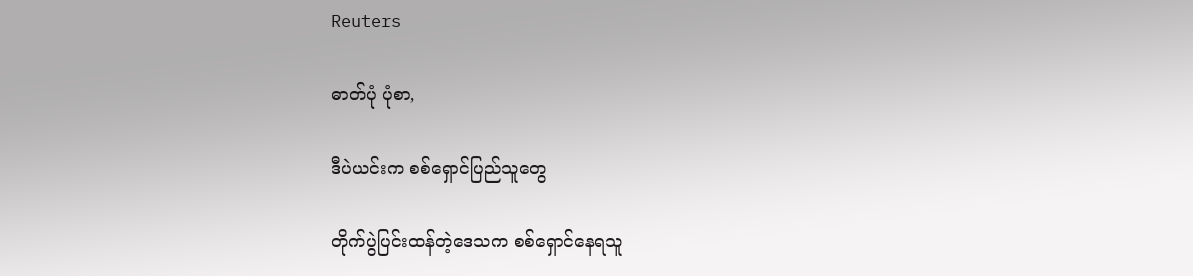Reuters

ဓာတ်ပုံ ပုံစာ,

ဒီပဲယင်းက စစ်ရှောင်ပြည်သူတွေ

တိုက်ပွဲပြင်းထန်တဲ့ဒေသက စစ်ရှောင်နေရသူ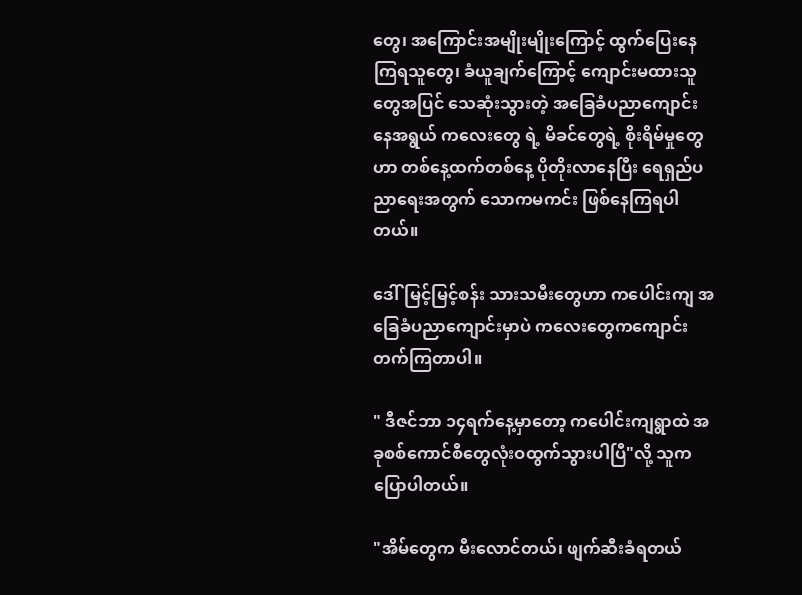တွေ၊ အကြောင်းအမျိုးမျိုးကြောင့် ထွက်ပြေးနေကြရသူတွေ၊ ခံယူချက်ကြောင့် ကျောင်းမထားသူတွေအပြင် သေဆုံးသွားတဲ့ အခြေခံပညာကျောင်းနေအရွယ် ကလေးတွေ ရဲ့ မိခင်တွေရဲ့ စိုးရိမ်မှုတွေဟာ တစ်နေ့ထက်တစ်နေ့ ပိုတိုးလာနေပြီး ရေရှည်ပညာရေးအတွက် သောကမကင်း ဖြစ်နေကြရပါတယ်။

ဒေါ်မြင့်မြင့်စန်း သားသမီးတွေဟာ ကပေါင်းကျ အခြေခံပညာကျောင်းမှာပဲ ကလေးတွေကကျောင်းတက်ကြတာပါ။

" ဒီဇင်ဘာ ၁၄ရက်နေ့မှာတော့ ကပေါင်းကျရွာထဲ အခုစစ်ကောင်စီတွေလုံးဝထွက်သွားပါပြီ"လို့ သူကပြောပါတယ်။

"အိမ်တွေက မီးလောင်တယ်၊ ဖျက်ဆီးခံရတယ်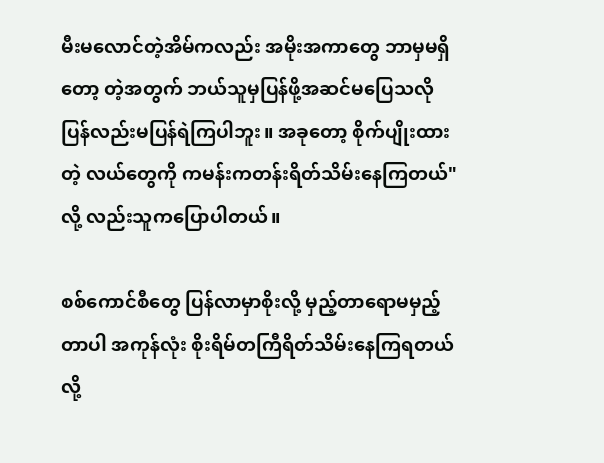မီးမလောင်တဲ့အိမ်ကလည်း အမိုးအကာတွေ ဘာမှမရှိတော့ တဲ့အတွက် ဘယ်သူမှပြန်ဖို့အဆင်မပြေသလို ပြန်လည်းမပြန်ရဲကြပါဘူး။ အခုတော့ စိုက်ပျိုးထားတဲ့ လယ်တွေကို ကမန်းကတန်းရိတ်သိမ်းနေကြတယ်"လို့ လည်းသူကပြောပါတယ်။

စစ်ကောင်စီတွေ ပြန်လာမှာစိုးလို့ မှည့်တာ‌ရောမမှည့်တာပါ အကုန်လုံး စိုးရိမ်တကြီရိတ်သိမ်းနေကြရတယ်လို့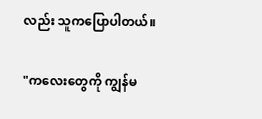လည်း သူကပြောပါတယ်။

"ကလေးတွေကို ကျွန်မ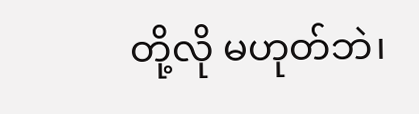တို့လို မဟုတ်ဘဲ၊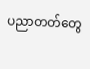ပညာတတ်တွေ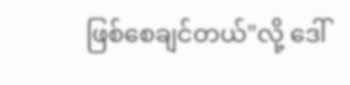ဖြစ်စေချင်တယ်"လို့ ဒေါ်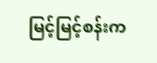မြင့်မြင့်စန်းက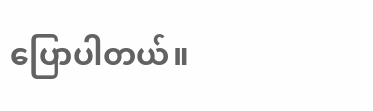ပြောပါတယ်။